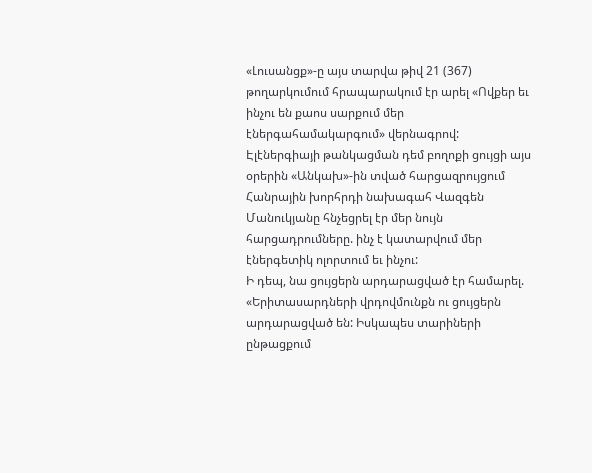«Լուսանցք»-ը այս տարվա թիվ 21 (367) թողարկումում հրապարակում էր արել «Ովքեր եւ ինչու են քաոս սարքում մեր էներգահամակարգում» վերնագրով: Էլէներգիայի թանկացման դեմ բողոքի ցույցի այս օրերին «Անկախ»-ին տված հարցազրույցում Հանրային խորհրդի նախագահ Վազգեն Մանուկյանը հնչեցրել էր մեր նույն հարցադրումները. ինչ է կատարվում մեր էներգետիկ ոլորտում եւ ինչու:
Ի դեպ, նա ցույցերն արդարացված էր համարել. «Երիտասարդների վրդովմունքն ու ցույցերն արդարացված են: Իսկապես տարիների ընթացքում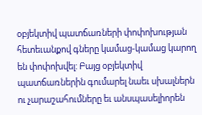օբյեկտիվ պատճառների փոփոխության հետեւանքով գները կամաց-կամաց կարող են փոփոխվել: Բայց օբյեկտիվ պատճառներին գումարել նաեւ սխալներն ու չարաշահումները եւ անսպասելիորեն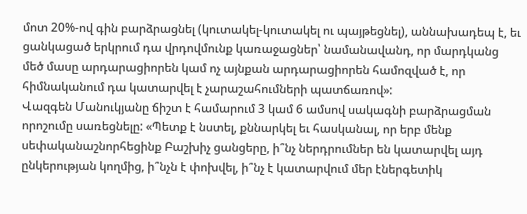մոտ 20%-ով գին բարձրացնել (կուտակել-կուտակել ու պայթեցնել), աննախադեպ է, եւ ցանկացած երկրում դա վրդովմունք կառաջացներ՝ նամանավանդ, որ մարդկանց մեծ մասը արդարացիորեն կամ ոչ այնքան արդարացիորեն համոզված է, որ հիմնականում դա կատարվել է չարաշահումների պատճառով»:
Վազգեն Մանուկյանը ճիշտ է համարում 3 կամ 6 ամսով սակագնի բարձրացման որոշումը սառեցնելը: «Պետք է նստել, քննարկել եւ հասկանալ, որ երբ մենք սեփականաշնորհեցինք Բաշխիչ ցանցերը, ի՞նչ ներդրումներ են կատարվել այդ ընկերության կողմից, ի՞նչն է փոխվել, ի՞նչ է կատարվում մեր էներգետիկ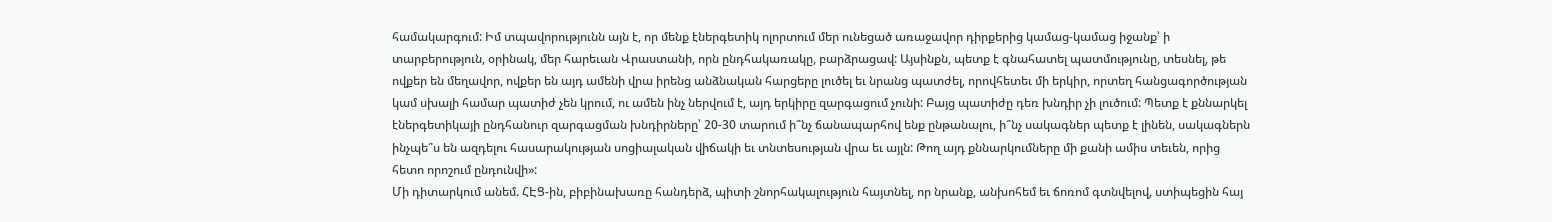համակարգում: Իմ տպավորությունն այն է, որ մենք էներգետիկ ոլորտում մեր ունեցած առաջավոր դիրքերից կամաց-կամաց իջանք՝ ի տարբերություն, օրինակ, մեր հարեւան Վրաստանի, որն ընդհակառակը, բարձրացավ: Այսինքն, պետք է գնահատել պատմությունը, տեսնել, թե ովքեր են մեղավոր, ովքեր են այդ ամենի վրա իրենց անձնական հարցերը լուծել եւ նրանց պատժել, որովհետեւ մի երկիր, որտեղ հանցագործության կամ սխալի համար պատիժ չեն կրում, ու ամեն ինչ ներվում է, այդ երկիրը զարգացում չունի: Բայց պատիժը դեռ խնդիր չի լուծում: Պետք է քննարկել էներգետիկայի ընդհանուր զարգացման խնդիրները՝ 20-30 տարում ի՞նչ ճանապարհով ենք ընթանալու, ի՞նչ սակագներ պետք է լինեն, սակագներն ինչպե՞ս են ազդելու հասարակության սոցիալական վիճակի եւ տնտեսության վրա եւ այլն: Թող այդ քննարկումները մի քանի ամիս տեւեն, որից հետո որոշում ընդունվի»:
Մի դիտարկում անեմ. ՀԷՑ-ին, բիբինախառը հանդերձ, պիտի շնորհակալություն հայտնել, որ նրանք, անխոհեմ եւ ճոռոմ գտնվելով, ստիպեցին հայ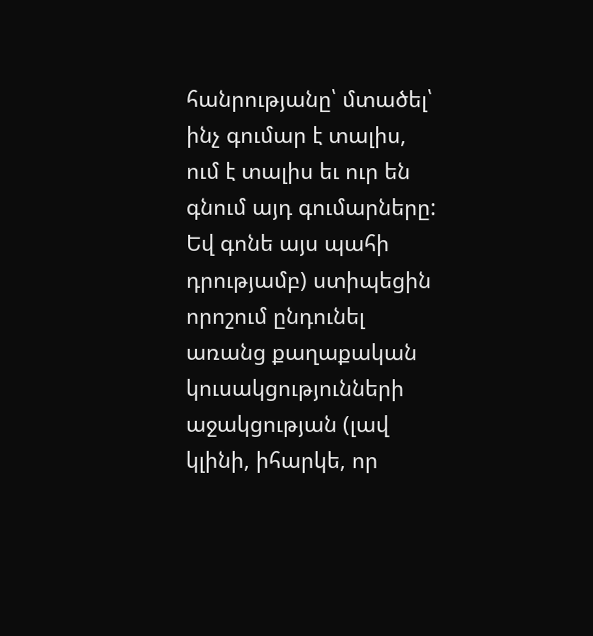հանրությանը՝ մտածել՝ ինչ գումար է տալիս, ում է տալիս եւ ուր են գնում այդ գումարները: Եվ գոնե այս պահի դրությամբ) ստիպեցին որոշում ընդունել առանց քաղաքական կուսակցությունների աջակցության (լավ կլինի, իհարկե, որ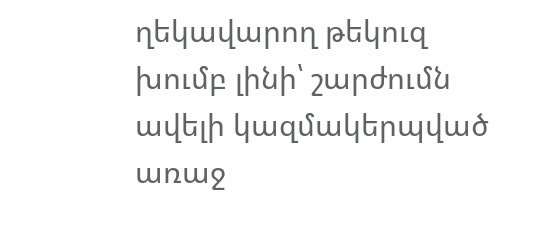ղեկավարող թեկուզ խումբ լինի՝ շարժումն ավելի կազմակերպված առաջ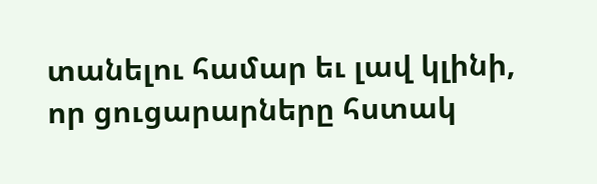տանելու համար եւ լավ կլինի, որ ցուցարարները հստակ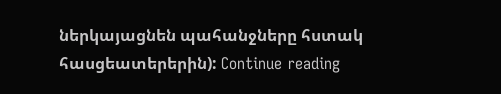ներկայացնեն պահանջները հստակ հասցեատերերին): Continue reading